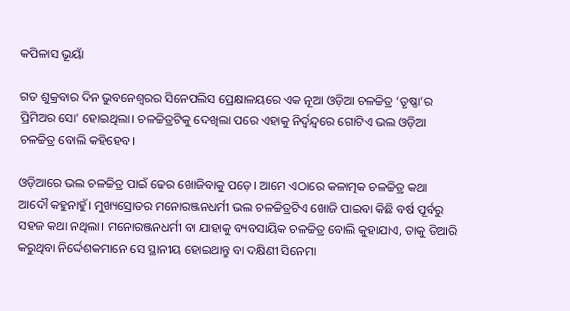କପିଳାସ ଭୂୟାଁ

ଗତ ଶୁକ୍ରବାର ଦିନ ଭୁବନେଶ୍ଵରର ସିନେପଲିସ ପ୍ରେକ୍ଷାଳୟରେ ଏକ ନୂଆ ଓଡ଼ିଆ ଚଳଚ୍ଚିତ୍ର ‘ତୃଷ୍ଣା’ର ପ୍ରିମିଅର ସୋ’ ହୋଇଥିଲା। ଚଳଚ୍ଚିତ୍ରଟିକୁ ଦେଖିଲା ପରେ ଏହାକୁ ନିର୍ଦ୍ଵନ୍ଦ୍ଵରେ ଗୋଟିଏ ଭଲ ଓଡ଼ିଆ ଚଳଚ୍ଚିତ୍ର ବୋଲି କହିହେବ।

ଓଡ଼ିଆରେ ଭଲ ଚଳଚ୍ଚିତ୍ର ପାଇଁ ଢେର ଖୋଜିବାକୁ ପଡ଼େ। ଆମେ ଏଠାରେ କଳାତ୍ମକ ଚଳଚ୍ଚିତ୍ର କଥା ଆଦୌ କହୁନାହୁଁ। ମୁଖ୍ୟସ୍ରୋତର ମନୋରଞ୍ଜନଧର୍ମୀ ଭଲ ଚଳଚ୍ଚିତ୍ରଟିଏ ଖୋଜି ପାଇବା କିଛି ବର୍ଷ ପୂର୍ବରୁ ସହଜ କଥା ନଥିଲା। ମନୋରଞ୍ଜନଧର୍ମୀ ବା ଯାହାକୁ ବ୍ୟବସାୟିକ ଚଳଚ୍ଚିତ୍ର ବୋଲି କୁହାଯାଏ, ତାକୁ ତିଆରି କରୁଥିବା ନିର୍ଦ୍ଦେଶକମାନେ ସେ ସ୍ଥାନୀୟ ହୋଇଥାନ୍ତୁ ବା ଦକ୍ଷିଣୀ ସିନେମା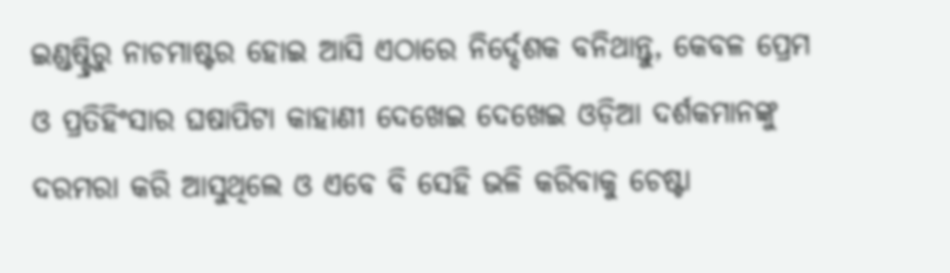ଇଣ୍ଡଷ୍ଟ୍ରିରୁ ନାଚମାଷ୍ଟର ହୋଇ ଆସି ଏଠାରେ ନିର୍ଦ୍ଦେଶକ ବନିଥାନ୍ତୁ, କେବଳ ପ୍ରେମ ଓ ପ୍ରତିହିଂସାର ଘଷାପିଟା କାହାଣୀ ଦେଖେଇ ଦେଖେଇ ଓଡ଼ିଆ ଦର୍ଶକମାନଙ୍କୁ ଦରମରା କରି ଆସୁଥିଲେ ଓ ଏବେ ବି ସେହି ଭଳି କରିବାକୁ ଚେଷ୍ଟା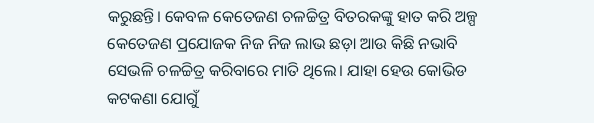କରୁଛନ୍ତି। କେବଳ କେତେଜଣ ଚଳଚ୍ଚିତ୍ର ବିତରକଙ୍କୁ ହାତ କରି ଅଳ୍ପ କେତେଜଣ ପ୍ରଯୋଜକ ନିଜ ନିଜ ଲାଭ ଛଡ଼ା ଆଉ କିଛି ନଭାବି ସେଭଳି ଚଳଚ୍ଚିତ୍ର କରିବାରେ ମାତି ଥିଲେ। ଯାହା ହେଉ କୋଭିଡ କଟକଣା ଯୋଗୁଁ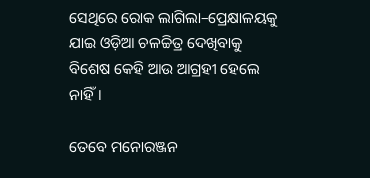ସେଥିରେ ରୋକ ଲାଗିଲା–ପ୍ରେକ୍ଷାଳୟକୁ ଯାଇ ଓଡ଼ିଆ ଚଳଚ୍ଚିତ୍ର ଦେଖିବାକୁ ବିଶେଷ କେହି ଆଉ ଆଗ୍ରହୀ ହେଲେ ନାହିଁ।

ତେବେ ମନୋରଞ୍ଜନ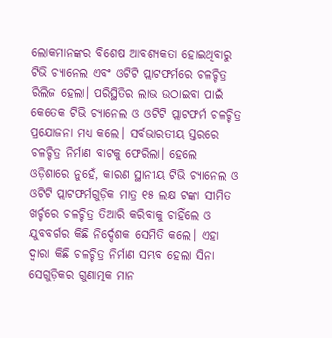ଲୋକମାନଙ୍କର ବିଶେଷ ଆବଶ୍ୟକତା ହୋଇଥିବାରୁ ଟିଭି ଚ୍ୟାନେଲ ଏବଂ ଓଟିଟି ପ୍ଲାଟଫର୍ମରେ ଚଳଚ୍ଚିତ୍ର ରିଲିଜ ହେଲା। ପରିସ୍ଥିତିର ଲାଭ ଉଠାଇବା ପାଇଁ କେତେକ ଟିଭି ଚ୍ୟାନେଲ ଓ ଓଟିଟି ପ୍ଲାଟଫର୍ମ ଚଳଚ୍ଚିତ୍ର ପ୍ରଯୋଜନା ମଧ୍ୟ କଲେ। ସର୍ବଭାରତୀୟ ସ୍ତରରେ ଚଳଚ୍ଚିତ୍ର ନିର୍ମାଣ ବାଟକୁ ଫେରିଲା। ହେଲେ ଓଡ଼ିଶାରେ ନୁହେଁ, କାରଣ ସ୍ଥାନୀୟ ଟିଭି ଚ୍ୟାନେଲ ଓ ଓଟିଟି ପ୍ଲାଟଫର୍ମଗୁଡ଼ିକ ମାତ୍ର ୧୫ ଲକ୍ଷ ଟଙ୍କା ସୀମିତ ଖର୍ଚ୍ଚରେ ଚଳଚ୍ଚିତ୍ର ତିଆରି କରିବାକୁ ଚାହିଁଲେ ଓ ଯୁବବର୍ଗର କିଛି ନିର୍ଦ୍ଦେଶକ ସେମିତି କଲେ। ଏହା ଦ୍ଵାରା କିଛି ଚଳଚ୍ଚିତ୍ର ନିର୍ମାଣ ସମ୍ଭବ ହେଲା ସିନା ସେଗୁଡ଼ିକର ଗୁଣାତ୍ମକ ମାନ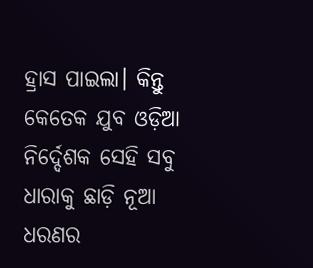ହ୍ରାସ ପାଇଲା। କିନ୍ତୁ କେତେକ ଯୁବ ଓଡ଼ିଆ ନିର୍ଦ୍ଦେଶକ ସେହି ସବୁ ଧାରାକୁ ଛାଡ଼ି ନୂଆ ଧରଣର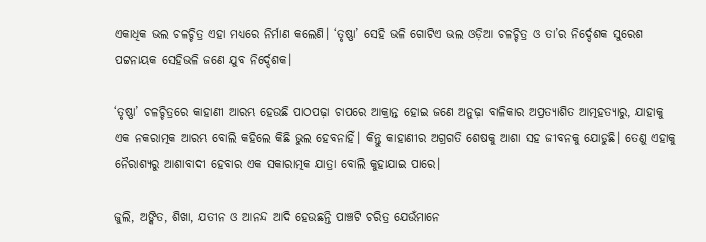ଏକାଧିକ ଭଲ ଚଳଚ୍ଚିତ୍ର ଏହା ମଧ୍ୟରେ ନିର୍ମାଣ କଲେଣି। ‘ତୃଷ୍ଣା’ ସେହି ଭଳି ଗୋଟିଏ ଭଲ ଓଡ଼ିଆ ଚଳଚ୍ଚିତ୍ର ଓ ତା’ର ନିର୍ଦ୍ଦେଶକ ସୁରେଶ ପଟ୍ଟନାୟକ ସେହିଭଳି ଜଣେ ଯୁବ ନିର୍ଦ୍ଦେଶକ।

‘ତୃଷ୍ଣା’ ଚଳଚ୍ଚିତ୍ରରେ କାହାଣୀ ଆରମ୍ଭ ହେଉଛି ପାଠପଢ଼ା ଚାପରେ ଆକ୍ରାନ୍ତ ହୋଇ ଜଣେ ଅନୁଢ଼ା ବାଳିକାର ଅପ୍ରତ୍ୟାଶିତ ଆତ୍ମହତ୍ୟାରୁ, ଯାହାକୁ ଏକ ନକରାତ୍ମକ ଆରମ୍ଭ ବୋଲି କହିଲେ କିଛି ଭୁଲ ହେବନାହିଁ। କିନ୍ତୁ କାହାଣୀର ଅଗ୍ରଗତି ଶେଷକୁ ଆଶା ସହ ଜୀବନକୁ ଯୋଡୁଛି। ତେଣୁ ଏହାକୁ ନୈରାଶ୍ୟରୁ ଆଶାବାଦୀ ହେବାର ଏକ ସକାରାତ୍ମକ ଯାତ୍ରା ବୋଲି କୁହାଯାଇ ପାରେ।

ଜୁଲି, ଅଙ୍କିତ, ଶିଖା, ଯତୀନ ଓ ଆନନ୍ଦ ଆଦି ହେଉଛନ୍ତି ପାଞ୍ଚଟି ଚରିତ୍ର ଯେଉଁମାନେ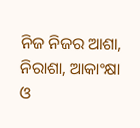ନିଜ ନିଜର ଆଶା, ନିରାଶା, ଆକାଂକ୍ଷା ଓ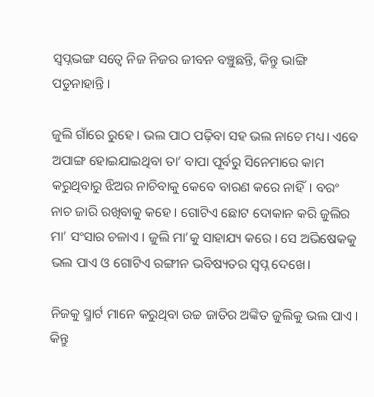ସ୍ଵପ୍ନଭଙ୍ଗ ସତ୍ଵେ ନିଜ ନିଜର ଜୀବନ ବଞ୍ଚୁଛନ୍ତି, କିନ୍ତୁ ଭାଙ୍ଗି ପଡୁନାହାନ୍ତି।

ଜୁଲି ଗାଁରେ ରୁହେ। ଭଲ ପାଠ ପଢ଼ିବା ସହ ଭଲ ନାଚେ ମଧ୍ୟ। ଏବେ ଅପାଙ୍ଗ ହୋଇଯାଇଥିବା ତା’ ବାପା ପୂର୍ବରୁ ସିନେମାରେ କାମ କରୁଥିବାରୁ ଝିଅର ନାଚିବାକୁ କେବେ ବାରଣ କରେ ନାହିଁ। ବରଂ ନାଚ ଜାରି ରଖିବାକୁ କହେ। ଗୋଟିଏ ଛୋଟ ଦୋକାନ କରି ଜୁଲିର ମା’ ସଂସାର ଚଳାଏ। ଜୁଲି ମା’କୁ ସାହାଯ୍ୟ କରେ। ସେ ଅଭିଷେକକୁ ଭଲ ପାଏ ଓ ଗୋଟିଏ ରଙ୍ଗୀନ ଭବିଷ୍ୟତର ସ୍ଵପ୍ନ ଦେଖେ।

ନିଜକୁ ସ୍ମାର୍ଟ ମାନେ କରୁଥିବା ଉଚ୍ଚ ଜାତିର ଅଙ୍କିତ ଜୁଲିକୁ ଭଲ ପାଏ। କିନ୍ତୁ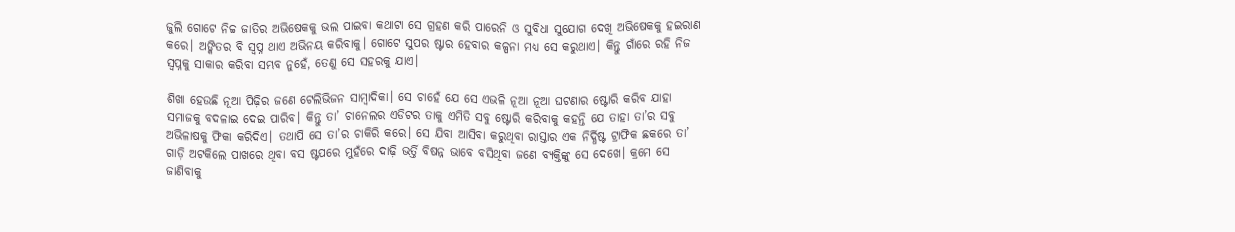ଜୁଲି ଗୋଟେ ନିଚ୍ଚ ଜାତିର ଅଭିଷେକକୁ ଭଲ ପାଇବା କଥାଟା ସେ ଗ୍ରହଣ କରି ପାରେନି ଓ ସୁବିଧା ସୁଯୋଗ ଦେଖି ଅଭିଷେକକୁ ହଇରାଣ କରେ। ଅଙ୍କିତର ବି ସ୍ଵପ୍ନ ଥାଏ ଅଭିନୟ କରିବାକୁ। ଗୋଟେ ସୁପର ଷ୍ଟାର ହେବାର କଳ୍ପନା ମଧ୍ୟ ସେ କରୁଥାଏ। କିନ୍ତୁ ଗାଁରେ ରହି ନିଜ ସ୍ଵପ୍ନକୁ ସାକାର କରିବା ସମ୍ଭବ ନୁହେଁ, ତେଣୁ ସେ ସହରକୁ ଯାଏ।

ଶିଖା ହେଉଛି ନୂଆ ପିଢ଼ିର ଜଣେ ଟେଲିଭିଜନ ସାମ୍ବାଦିକା। ସେ ଚାହେଁ ଯେ ସେ ଏଭଳି ନୂଆ ନୂଆ ଘଟଣାର ଷ୍ଟୋରି କରିବ ଯାହା ସମାଜକୁ ବଦଳାଇ ଦେଇ ପାରିବ। କିନ୍ତୁ ତା’ ଚାନେଲର ଏଡିଟର ତାକୁ ଏମିତି ସବୁ ଷ୍ଟୋରି କରିବାକୁ କହନ୍ତି ଯେ ତାହା ତା’ର ସବୁ ଅଭିଳାଷକୁ ଫିକା କରିଦିଏ। ତଥାପି ସେ ତା’ର ଚାକିରି କରେ। ସେ ଯିବା ଆସିବା କରୁଥିବା ରାସ୍ତାର ଏକ ନିର୍ଦ୍ଧିଷ୍ଟ ଟ୍ରାଫିକ ଛକରେ ତା’ ଗାଡ଼ି ଅଟକିଲେ ପାଖରେ ଥିବା ବସ ଷ୍ଟପରେ ମୁହଁରେ ଦାଢ଼ି ଭର୍ତ୍ତି ବିଷନ୍ନ ଭାବେ ବସିଥିବା ଜଣେ ବ୍ୟକ୍ତିଙ୍କୁ ସେ ଦେଖେ। କ୍ରମେ ସେ ଜାଣିବାକୁ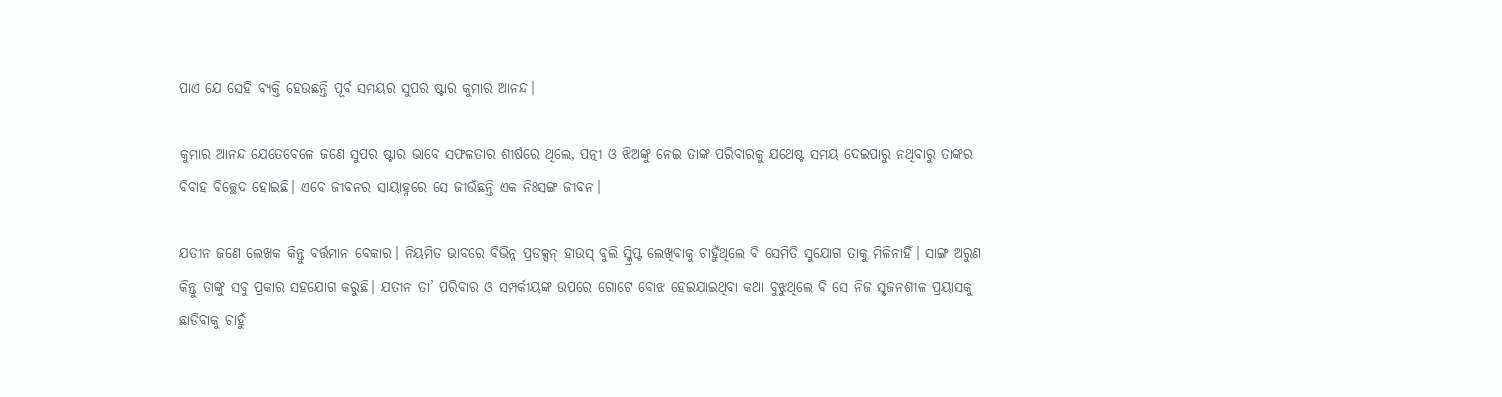ପାଏ ଯେ ସେହି ବ୍ୟକ୍ତି ହେଉଛନ୍ତି ପୂର୍ବ ସମୟର ସୁପର ଷ୍ଟାର କୁମାର ଆନନ୍ଦ।

କୁମାର ଆନନ୍ଦ ଯେତେବେଳେ ଜଣେ ସୁପର ଷ୍ଟାର ଭାବେ ସଫଳତାର ଶୀର୍ଷରେ ଥିଲେ, ପତ୍ନୀ ଓ ଝିଅଙ୍କୁ ନେଇ ତାଙ୍କ ପରିବାରକୁ ଯଥେଷ୍ଟ ସମୟ ଦେଇପାରୁ ନଥିବାରୁ ତାଙ୍କର ବିବାହ ବିଚ୍ଛେଦ ହୋଇଛି। ଏବେ ଜୀବନର ସାୟାହ୍ନରେ ସେ ଜୀଉଁଛନ୍ତି ଏକ ନିଃସଙ୍ଗ ଜୀବନ।

ଯତୀନ ଜଣେ ଲେଖକ କିନ୍ତୁ ବର୍ତ୍ତମାନ ବେକାର। ନିୟମିତ ଭାବରେ ବିଭିନ୍ନ ପ୍ରଡକ୍ସନ୍ ହାଉସ୍ ବୁଲି ସ୍କ୍ରିପ୍ଟ ଲେଖିବାକୁ ଚାହୁଁଥିଲେ ବି ସେମିତି ସୁଯୋଗ ତାକୁ ମିଳିନାହିଁ। ସାଙ୍ଗ ଅରୁଣ କିନ୍ତୁ ତାଙ୍କୁ ସବୁ ପ୍ରକାର ସହଯୋଗ କରୁଛି। ଯତୀନ ତା’ ପରିବାର ଓ ସମ୍ପର୍କୀୟଙ୍କ ଉପରେ ଗୋଟେ ବୋଝ ହେଇଯାଇଥିବା କଥା ବୁଝୁଥିଲେ ବି ସେ ନିଜ ସୃଜନଶୀଳ ପ୍ରୟାସକୁ ଛାଡିବାକୁ ଚାହୁଁ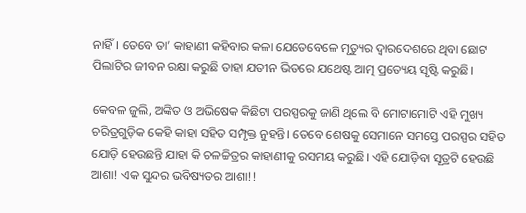ନାହିଁ। ତେବେ ତା’ କାହାଣୀ କହିବାର କଳା ଯେତେବେଳେ ମୃତ୍ୟୁର ଦ୍ଵାରଦେଶରେ ଥିବା ଛୋଟ ପିଲାଟିର ଜୀବନ ରକ୍ଷା କରୁଛି ତାହା ଯତୀନ ଭିତରେ ଯଥେଷ୍ଟ ଆତ୍ମ ପ୍ରତ୍ୟେୟ ସୃଷ୍ଟି କରୁଛି।

କେବଳ ଜୁଲି, ଅଙ୍କିତ ଓ ଅଭିଷେକ କିଛିଟା ପରସ୍ପରକୁ ଜାଣି ଥିଲେ ବି ମୋଟାମୋଟି ଏହି ମୁଖ୍ୟ ଚରିତ୍ରଗୁଡ଼ିକ କେହି କାହା ସହିତ ସମ୍ପୃକ୍ତ ନୁହନ୍ତି। ତେବେ ଶେଷକୁ ସେମାନେ ସମସ୍ତେ ପରସ୍ପର ସହିତ ଯୋଡ଼ି ହେଉଛନ୍ତି ଯାହା କି ଚଳଚ୍ଚିତ୍ରର କାହାଣୀକୁ ରସମୟ କରୁଛି। ଏହି ଯୋଡ଼ିବା ସୂତ୍ରଟି ହେଉଛି ଆଶା! ଏକ ସୁନ୍ଦର ଭବିଷ୍ୟତର ଆଶା!!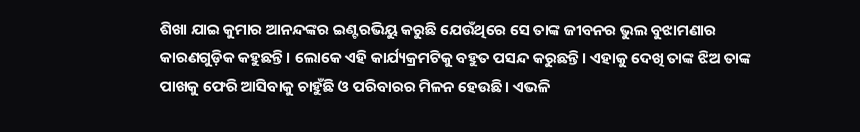ଶିଖା ଯାଇ କୁମାର ଆନନ୍ଦଙ୍କର ଇଣ୍ଟରଭିୟୁ କରୁଛି ଯେଉଁଥିରେ ସେ ତାଙ୍କ ଜୀବନର ଭୁଲ ବୁଝାମଣାର କାରଣଗୁଡ଼ିକ କହୁଛନ୍ତି। ଲୋକେ ଏହି କାର୍ଯ୍ୟକ୍ରମଟିକୁ ବହୁତ ପସନ୍ଦ କରୁଛନ୍ତି। ଏହାକୁ ଦେଖି ତାଙ୍କ ଝିଅ ତାଙ୍କ ପାଖକୁ ଫେରି ଆସିବାକୁ ଚାହୁଁଛି ଓ ପରିବାରର ମିଳନ ହେଉଛି। ଏଭଳି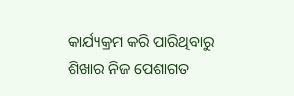କାର୍ଯ୍ୟକ୍ରମ କରି ପାରିଥିବାରୁ ଶିଖାର ନିଜ ପେଶାଗତ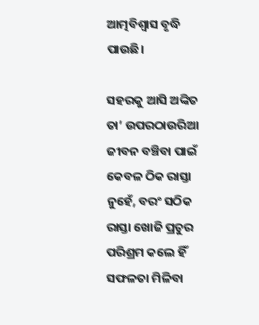ଆତ୍ମବିଶ୍ଵାସ ବୃଦ୍ଧି ପାଉଛି।

ସହରକୁ ଆସି ଅଙ୍କିତ ତା’ ଉପରଠାଉରିଆ ଜୀବନ ବଞ୍ଚିବା ପାଇଁ କେବଳ ଠିକ ରାସ୍ତା ନୁହେଁ, ବରଂ ସଠିକ ରାସ୍ତା ଖୋଜି ପ୍ରଚୁର ପରିଶ୍ରମ କଲେ ହିଁ ସଫଳତା ମିଳିବା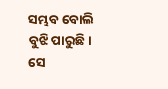ସମ୍ଭବ ବୋଲି ବୁଝି ପାରୁଛି। ସେ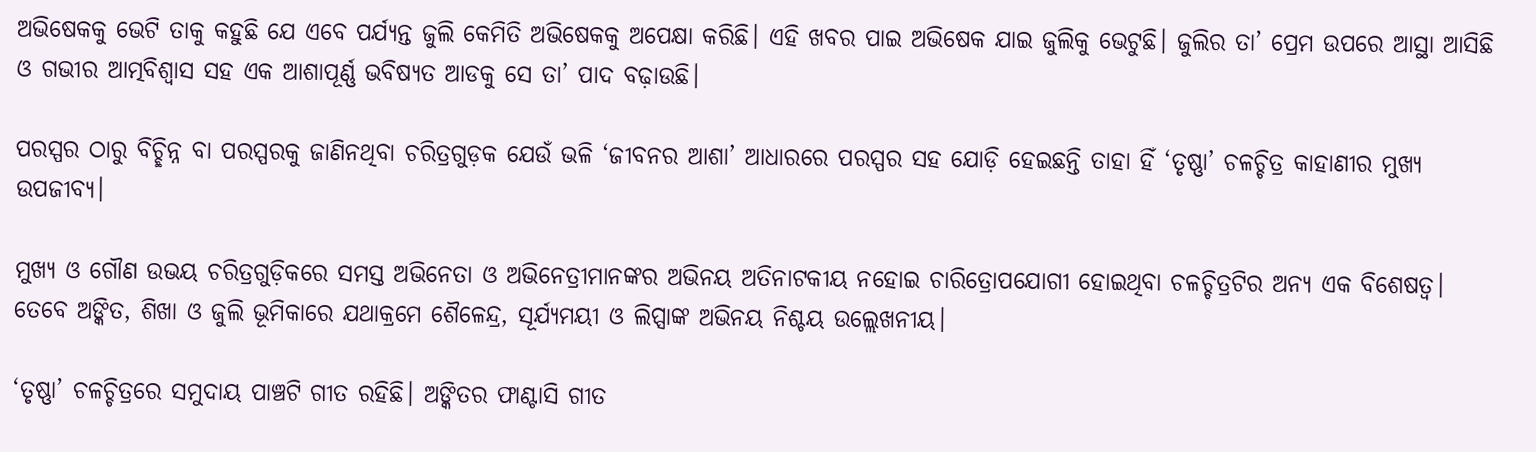ଅଭିଷେକକୁ ଭେଟି ତାକୁ କହୁଛି ଯେ ଏବେ ପର୍ଯ୍ୟନ୍ତ ଜୁଲି କେମିତି ଅଭିଷେକକୁ ଅପେକ୍ଷା କରିଛି। ଏହି ଖବର ପାଇ ଅଭିଷେକ ଯାଇ ଜୁଲିକୁ ଭେଟୁଛି। ଜୁଲିର ତା’ ପ୍ରେମ ଉପରେ ଆସ୍ଥା ଆସିଛି ଓ ଗଭୀର ଆତ୍ମବିଶ୍ଵାସ ସହ ଏକ ଆଶାପୂର୍ଣ୍ଣ ଭବିଷ୍ୟତ ଆଡକୁ ସେ ତା’ ପାଦ ବଢ଼ାଉଛି।

ପରସ୍ପର ଠାରୁ ବିଚ୍ଛିନ୍ନ ବା ପରସ୍ପରକୁ ଜାଣିନଥିବା ଚରିତ୍ରଗୁଡ଼କ ଯେଉଁ ଭଳି ‘ଜୀବନର ଆଶା’ ଆଧାରରେ ପରସ୍ପର ସହ ଯୋଡ଼ି ହେଇଛନ୍ତି ତାହା ହିଁ ‘ତୃଷ୍ଣା’ ଚଳଚ୍ଚିତ୍ର କାହାଣୀର ମୁଖ୍ୟ ଉପଜୀବ୍ୟ।

ମୁଖ୍ୟ ଓ ଗୌଣ ଉଭୟ ଚରିତ୍ରଗୁଡ଼ିକରେ ସମସ୍ତ ଅଭିନେତା ଓ ଅଭିନେତ୍ରୀମାନଙ୍କର ଅଭିନୟ ଅତିନାଟକୀୟ ନହୋଇ ଚାରିତ୍ରୋପଯୋଗୀ ହୋଇଥିବା ଚଳଚ୍ଚିତ୍ରଟିର ଅନ୍ୟ ଏକ ବିଶେଷତ୍ଵ। ତେବେ ଅଙ୍କିତ, ଶିଖା ଓ ଜୁଲି ଭୂମିକାରେ ଯଥାକ୍ରମେ ଶୈଳେନ୍ଦ୍ର, ସୂର୍ଯ୍ୟମୟୀ ଓ ଲିପ୍ସାଙ୍କ ଅଭିନୟ ନିଶ୍ଚୟ ଉଲ୍ଲେଖନୀୟ।

‘ତୃଷ୍ଣା’ ଚଳଚ୍ଚିତ୍ରରେ ସମୁଦାୟ ପାଞ୍ଚଟି ଗୀତ ରହିଛି। ଅଙ୍କିତର ଫାଣ୍ଟାସି ଗୀତ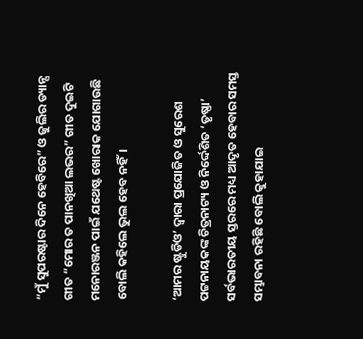“ମୁଁ ସୁପରଷ୍ଟାର ଦିନେ ହେବିରେ” ଓ ଜୁଲିର ଡ୍ୟାନ୍ସ ଗୀତ “ମୋର ତ ପାନଖିଆ ଲଭର” ଗୀତ ଦୁଇଟି ମନୋରଞ୍ଜନ ପାଇଁ ଯଥେଷ୍ଟ ଖୋରାକ ଯୋଗାଉଛି ବୋଲି କହିଲେ ଭୁଲ ହେବ ନହିଁ।

‘ଆମର ଷ୍ଟୁଡିଓ’ ଦ୍ଵାରା ପ୍ରଯୋଜିତ ଓ ସୁରେଶ ପଟ୍ଟନାୟକଙ୍କ ଚିତ୍ରନାଟ୍ୟ ଓ ନିର୍ଦ୍ଦେଶିତ ‘ତୃଷ୍ଣା’ ସର୍ବଭାରତୀୟ ସ୍ତରରେ ମଧ୍ୟ ଆଦୃତ ହେବାର ସମସ୍ତ ସମ୍ଭାବନା ରହିଛି ବୋଲି କୁହାଯାଇ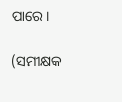ପାରେ।

(ସମୀକ୍ଷକ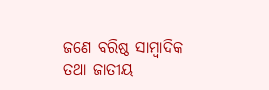ଜଣେ ବରିଷ୍ଠ ସାମ୍ବାଦିକ ତଥା ଜାତୀୟ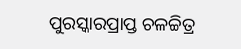ପୁରସ୍କାରପ୍ରାପ୍ତ ଚଳଚ୍ଚିତ୍ର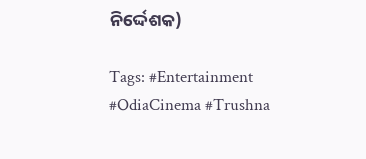ନିର୍ଦ୍ଦେଶକ)

Tags: #Entertainment #OdiaCinema #Trushna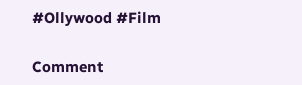#Ollywood #Film

Comment